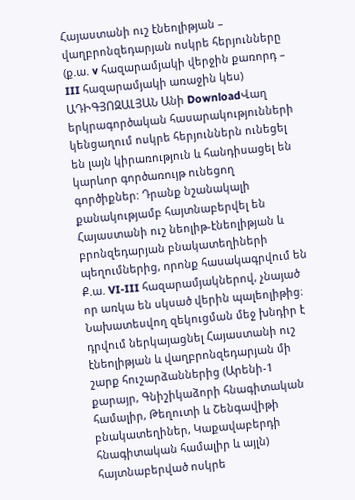Հայաստանի ուշ էնեոլիթյան – վաղբրոնզեդարյան ոսկրե հերյունները (ք.ա. v հազարամյակի վերջին քառորդ – III հազարամյակի առաջին կես)
ԱԴԻԳՅՈԶԱԼՅԱՆ Անի DownloadՎաղ երկրագործական հասարակությունների կենցաղում ոսկրե հերյուններն ունեցել են լայն կիրառություն և հանդիսացել են կարևոր գործառույթ ունեցող գործիքներ: Դրանք նշանակալի քանակությամբ հայտնաբերվել են Հայաստանի ուշ նեոլիթ-էնեոլիթյան և բրոնզեդարյան բնակատեղիների պեղումներից, որոնք հասակագրվում են Ք.ա. VI-III հազարամյակներով, չնայած որ առկա են սկսած վերին պալեոլիթից։ Նախատեսվող զեկուցման մեջ խնդիր է դրվում ներկայացնել Հայաստանի ուշ էնեոլիթյան և վաղբրոնզեդարյան մի շարք հուշարձաններից (Արենի-1 քարայր, Գնիշիկաձորի հնագիտական համալիր, Թեղուտի և Շենգավիթի բնակատեղիներ, Կաքավաբերդի հնագիտական համալիր և այլն) հայտնաբերված ոսկրե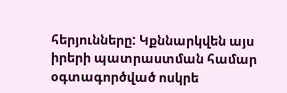հերյունները: Կքննարկվեն այս իրերի պատրաստման համար օգտագործված ոսկրե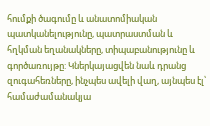հումքի ծագումը և անատոմիական պատկանելությունը, պատրաստման և հղկման եղանակները, տիպաբանությունը և գործառույթը: Կներկայացվեն նաև դրանց զուգահեռները, ինչպես ավելի վաղ, այնպես էլ՝ համաժամանակյա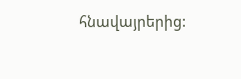հնավայրերից: